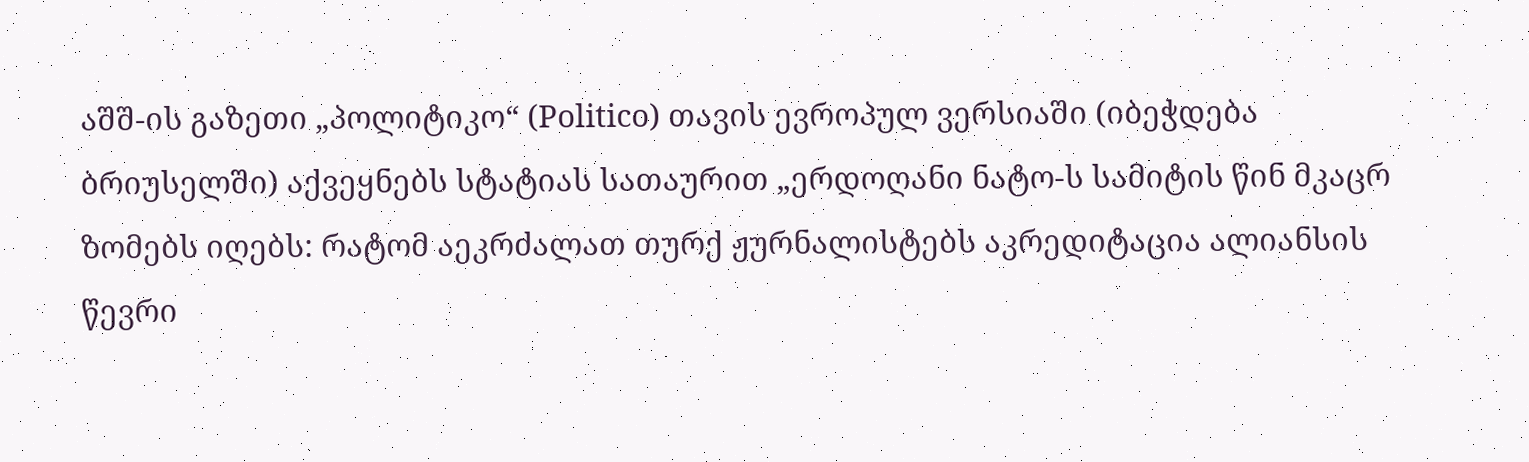აშშ-ის გაზეთი „პოლიტიკო“ (Politico) თავის ევროპულ ვერსიაში (იბეჭდება ბრიუსელში) აქვეყნებს სტატიას სათაურით „ერდოღანი ნატო-ს სამიტის წინ მკაცრ ზომებს იღებს: რატომ აეკრძალათ თურქ ჟურნალისტებს აკრედიტაცია ალიანსის წევრი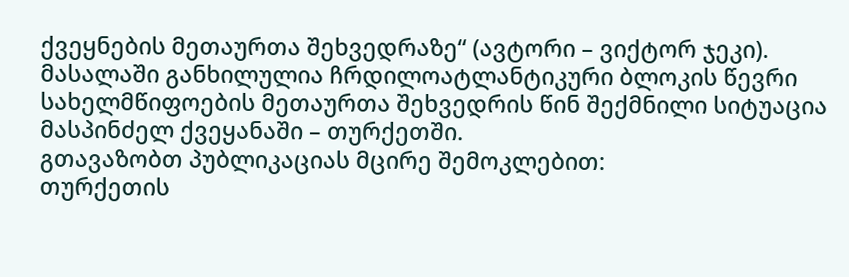ქვეყნების მეთაურთა შეხვედრაზე“ (ავტორი – ვიქტორ ჯეკი). მასალაში განხილულია ჩრდილოატლანტიკური ბლოკის წევრი სახელმწიფოების მეთაურთა შეხვედრის წინ შექმნილი სიტუაცია მასპინძელ ქვეყანაში – თურქეთში.
გთავაზობთ პუბლიკაციას მცირე შემოკლებით:
თურქეთის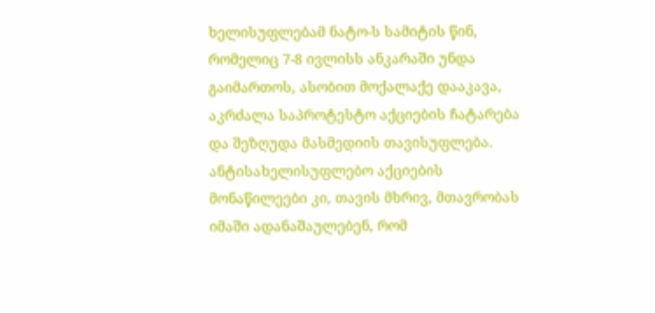ხელისუფლებამ ნატო-ს სამიტის წინ, რომელიც 7-8 ივლისს ანკარაში უნდა გაიმართოს, ასობით მოქალაქე დააკავა, აკრძალა საპროტესტო აქციების ჩატარება და შეზღუდა მასმედიის თავისუფლება. ანტისახელისუფლებო აქციების მონაწილეები კი, თავის მხრივ, მთავრობას იმაში ადანაშაულებენ, რომ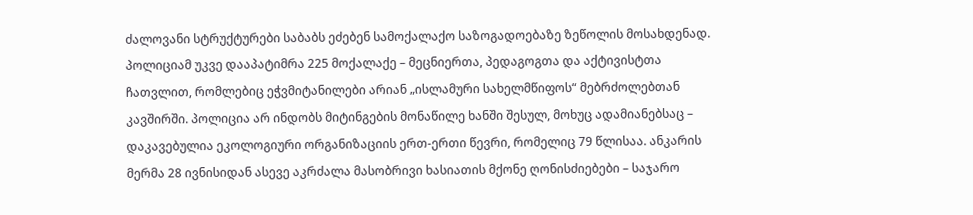ძალოვანი სტრუქტურები საბაბს ეძებენ სამოქალაქო საზოგადოებაზე ზეწოლის მოსახდენად.
პოლიციამ უკვე დააპატიმრა 225 მოქალაქე – მეცნიერთა, პედაგოგთა და აქტივისტთა ჩათვლით, რომლებიც ეჭვმიტანილები არიან „ისლამური სახელმწიფოს“ მებრძოლებთან კავშირში. პოლიცია არ ინდობს მიტინგების მონაწილე ხანში შესულ, მოხუც ადამიანებსაც – დაკავებულია ეკოლოგიური ორგანიზაციის ერთ-ერთი წევრი, რომელიც 79 წლისაა. ანკარის მერმა 28 ივნისიდან ასევე აკრძალა მასობრივი ხასიათის მქონე ღონისძიებები – საჯარო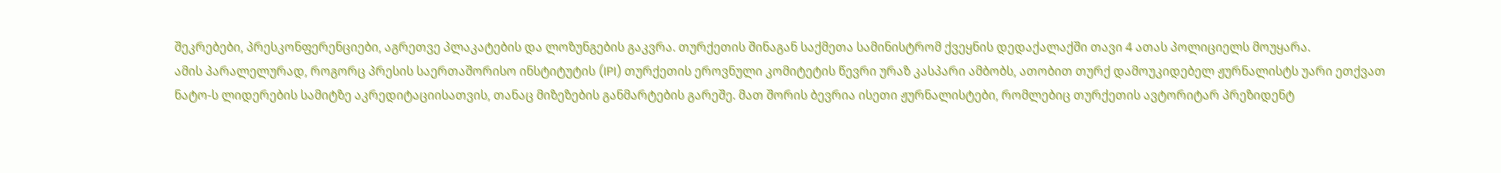შეკრებები, პრესკონფერენციები, აგრეთვე პლაკატების და ლოზუნგების გაკვრა. თურქეთის შინაგან საქმეთა სამინისტრომ ქვეყნის დედაქალაქში თავი 4 ათას პოლიციელს მოუყარა.
ამის პარალელურად, როგორც პრესის საერთაშორისო ინსტიტუტის (IPI) თურქეთის ეროვნული კომიტეტის წევრი ურაზ კასპარი ამბობს, ათობით თურქ დამოუკიდებელ ჟურნალისტს უარი ეთქვათ ნატო-ს ლიდერების სამიტზე აკრედიტაციისათვის, თანაც მიზეზების განმარტების გარეშე. მათ შორის ბევრია ისეთი ჟურნალისტები, რომლებიც თურქეთის ავტორიტარ პრეზიდენტ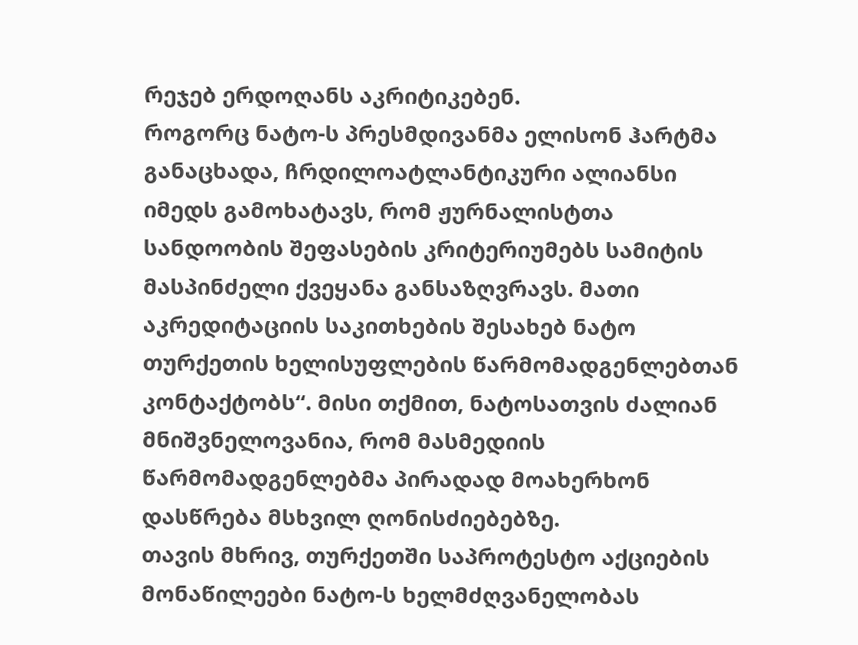რეჯებ ერდოღანს აკრიტიკებენ.
როგორც ნატო-ს პრესმდივანმა ელისონ ჰარტმა განაცხადა, ჩრდილოატლანტიკური ალიანსი იმედს გამოხატავს, რომ ჟურნალისტთა სანდოობის შეფასების კრიტერიუმებს სამიტის მასპინძელი ქვეყანა განსაზღვრავს. მათი აკრედიტაციის საკითხების შესახებ ნატო თურქეთის ხელისუფლების წარმომადგენლებთან კონტაქტობს“. მისი თქმით, ნატოსათვის ძალიან მნიშვნელოვანია, რომ მასმედიის წარმომადგენლებმა პირადად მოახერხონ დასწრება მსხვილ ღონისძიებებზე.
თავის მხრივ, თურქეთში საპროტესტო აქციების მონაწილეები ნატო-ს ხელმძღვანელობას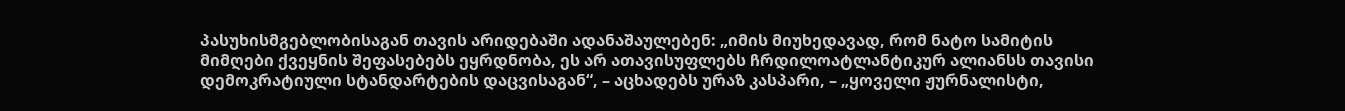პასუხისმგებლობისაგან თავის არიდებაში ადანაშაულებენ: „იმის მიუხედავად, რომ ნატო სამიტის მიმღები ქვეყნის შეფასებებს ეყრდნობა, ეს არ ათავისუფლებს ჩრდილოატლანტიკურ ალიანსს თავისი დემოკრატიული სტანდარტების დაცვისაგან“, – აცხადებს ურაზ კასპარი, – „ყოველი ჟურნალისტი,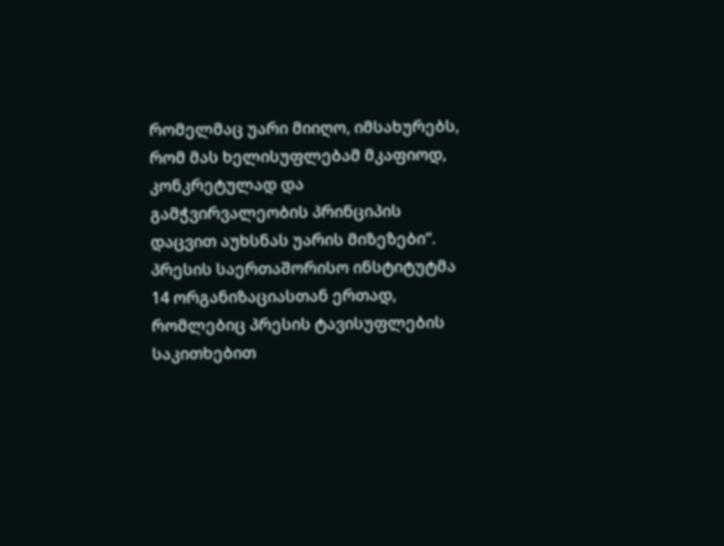რომელმაც უარი მიიღო, იმსახურებს, რომ მას ხელისუფლებამ მკაფიოდ, კონკრეტულად და გამჭვირვალეობის პრინციპის დაცვით აუხსნას უარის მიზეზები“.
პრესის საერთაშორისო ინსტიტუტმა 14 ორგანიზაციასთან ერთად, რომლებიც პრესის ტავისუფლების საკითხებით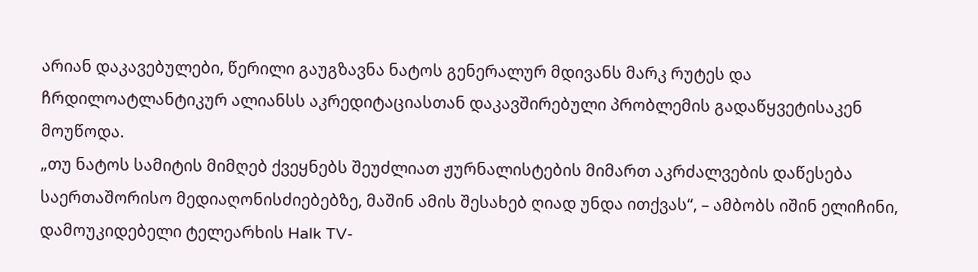არიან დაკავებულები, წერილი გაუგზავნა ნატოს გენერალურ მდივანს მარკ რუტეს და ჩრდილოატლანტიკურ ალიანსს აკრედიტაციასთან დაკავშირებული პრობლემის გადაწყვეტისაკენ მოუწოდა.
„თუ ნატოს სამიტის მიმღებ ქვეყნებს შეუძლიათ ჟურნალისტების მიმართ აკრძალვების დაწესება საერთაშორისო მედიაღონისძიებებზე, მაშინ ამის შესახებ ღიად უნდა ითქვას“, – ამბობს იშინ ელიჩინი, დამოუკიდებელი ტელეარხის Halk TV-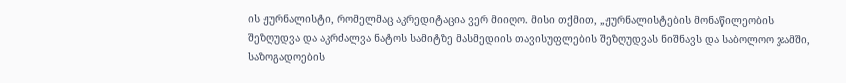ის ჟურნალისტი, რომელმაც აკრედიტაცია ვერ მიიღო. მისი თქმით, „ჟურნალისტების მონაწილეობის შეზღუდვა და აკრძალვა ნატოს სამიტზე მასმედიის თავისუფლების შეზღუდვას ნიშნავს და საბოლოო ჯამში, საზოგადოების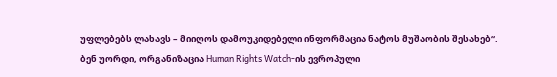უფლებებს ლახავს – მიიღოს დამოუკიდებელი ინფორმაცია ნატოს მუშაობის შესახებ“.
ბენ უორდი, ორგანიზაცია Human Rights Watch-ის ევროპული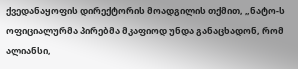ქვედანაყოფის დირექტორის მოადგილის თქმით, „ნატო-ს ოფიციალურმა პირებმა მკაფიოდ უნდა განაცხადონ, რომ ალიანსი,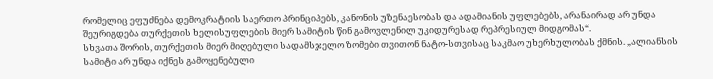რომელიც ეფუძნება დემოკრატიის საერთო პრინციპებს, კანონის უზენაესობას და ადამიანის უფლებებს, არანაირად არ უნდა შეურიგდება თურქეთის ხელისუფლების მიერ სამიტის წინ გამოვლენილ უკიდურესად რეპრესიულ მიდგომას“.
სხვათა შორის, თურქეთის მიერ მიღებული სადამსჯელო ზომები თვითონ ნატო-სთვისაც საკმაო უხერხულობას ქმნის. „ალიანსის სამიტი არ უნდა იქნეს გამოყენებული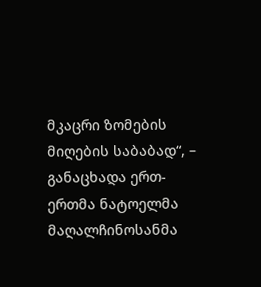მკაცრი ზომების მიღების საბაბად“, – განაცხადა ერთ-ერთმა ნატოელმა მაღალჩინოსანმა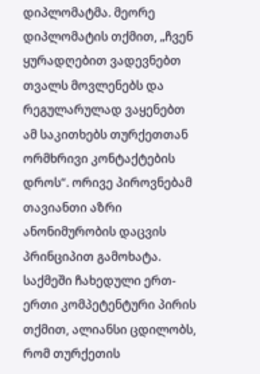დიპლომატმა. მეორე დიპლომატის თქმით, „ჩვენ ყურადღებით ვადევნებთ თვალს მოვლენებს და რეგულარულად ვაყენებთ ამ საკითხებს თურქეთთან ორმხრივი კონტაქტების დროს“. ორივე პიროვნებამ თავიანთი აზრი ანონიმურობის დაცვის პრინციპით გამოხატა.
საქმეში ჩახედული ერთ-ერთი კომპეტენტური პირის თქმით, ალიანსი ცდილობს, რომ თურქეთის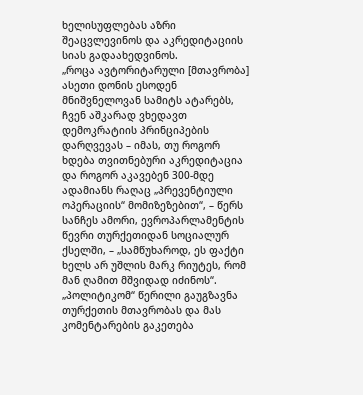ხელისუფლებას აზრი შეაცვლევინოს და აკრედიტაციის სიას გადაახედვინოს.
„როცა ავტორიტარული [მთავრობა] ასეთი დონის ესოდენ მნიშვნელოვან სამიტს ატარებს, ჩვენ აშკარად ვხედავთ დემოკრატიის პრინციპების დარღვევას – იმას, თუ როგორ ხდება თვითნებური აკრედიტაცია და როგორ აკავებენ 300-მდე ადამიანს რაღაც „პრევენტიული ოპერაციის“ მომიზეზებით“, – წერს სანჩეს ამორი, ევროპარლამენტის წევრი თურქეთიდან სოციალურ ქსელში, – „სამწუხაროდ, ეს ფაქტი ხელს არ უშლის მარკ რიუტეს, რომ მან ღამით მშვიდად იძინოს“.
„პოლიტიკომ“ წერილი გაუგზავნა თურქეთის მთავრობას და მას კომენტარების გაკეთება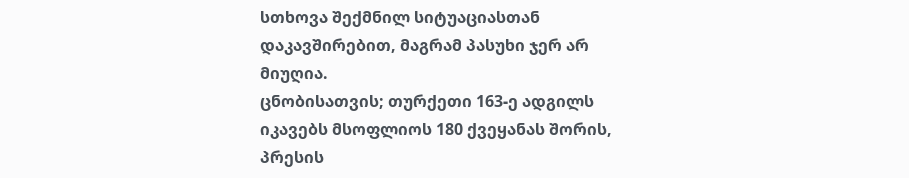სთხოვა შექმნილ სიტუაციასთან დაკავშირებით, მაგრამ პასუხი ჯერ არ მიუღია.
ცნობისათვის; თურქეთი 163-ე ადგილს იკავებს მსოფლიოს 180 ქვეყანას შორის, პრესის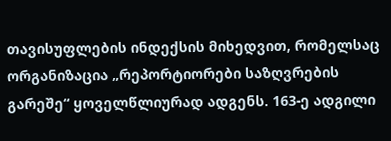თავისუფლების ინდექსის მიხედვით, რომელსაც ორგანიზაცია „რეპორტიორები საზღვრების გარეშე“ ყოველწლიურად ადგენს. 163-ე ადგილი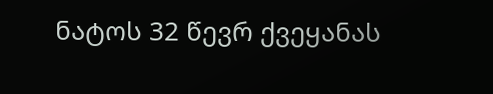ნატოს 32 წევრ ქვეყანას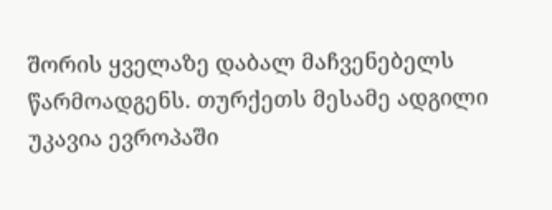შორის ყველაზე დაბალ მაჩვენებელს წარმოადგენს. თურქეთს მესამე ადგილი უკავია ევროპაში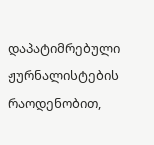დაპატიმრებული ჟურნალისტების რაოდენობით,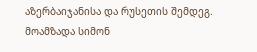აზერბაიჯანისა და რუსეთის შემდეგ.
მოამზადა სიმონ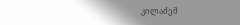კილაძემ